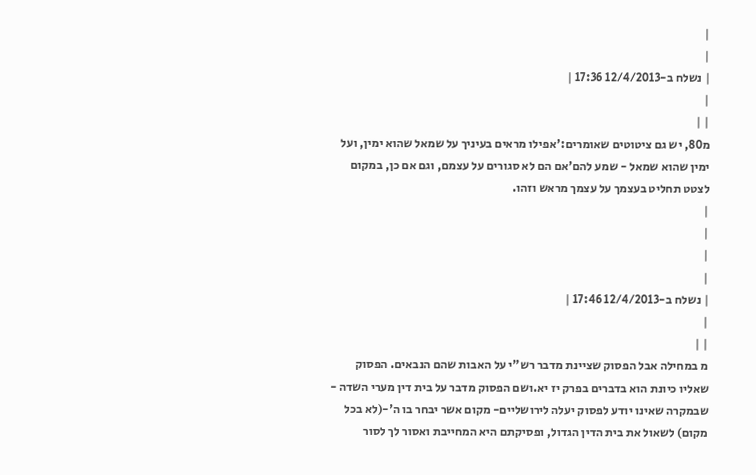|
|
| נשלח ב-12/4/2013 17:36 |
|
| |
מ80, יש גם ציטוטים שאומרים:'אפילו מראים בעיניך על שמאל שהוא ימין, ועל ימין שהוא שמאל - שמע להם'אם הם לא סגורים על עצמם, וגם אם כן, במקום לצטט תחליט בעצמך על עצמך מראש וזהו.
|
|
|
|
| נשלח ב-12/4/2013 17:46 |
|
| |
מ במחילה אבל הפסוק שציינת מדבר רש"י על האבות שהם הנבאים. הפסוק שאליו כיונת הוא בדברים בפרק יז יא.ושם הפסוק מדבר על בית דין מערי השדה - שבמקרה שאינו יודע לפסוק יעלה לירושליים- מקום אשר יבחר בו ה'-(לא בכל מקום) לשאול את בית הדין הגדול, ופסיקתם היא המחייבת ואסור לך לסור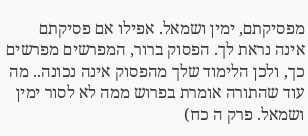מפסיקתם, ימין ושמאל. אפילו אם פסיקתם אינה נראת לך. הפסוק ברור, המפרשים מפרשים כך, ולכן הלימוד שלך מהפסוק אינה נכונה.. מה עוד שהתורה אומרת בפרוש ממה לא לסור ימין ושמאל. פרק ה כח)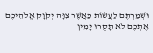וּשְׁמַרְתֶּם לַעֲשׂוֹת כַּאֲשֶׁר צִוָּה יְקֹוָק אֱלֹהֵיכֶם אֶתְכֶם לֹא תָסֻרוּ יָמִין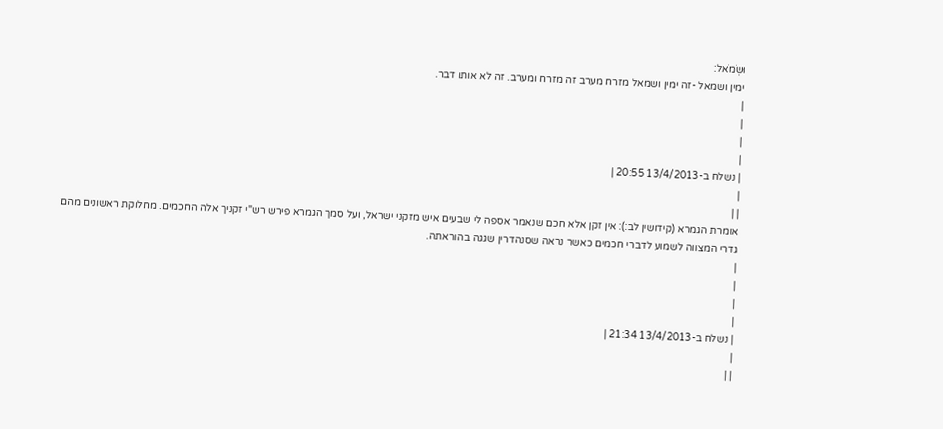וּשְׂמֹאל:
ימין ושמאל -זה ימין ושמאל מזרח מערב זה מזרח ומערב. זה לא אותו דבר.
|
|
|
|
| נשלח ב-13/4/2013 20:55 |
|
| |
אומרת הגמרא (קידושין לב:): אין זקן אלא חכם שנאמר אספה לי שבעים איש מזקני ישראל, ועל סמך הגמרא פירש רש"י זקניך אלה החכמים. מחלוקת ראשונים מהם גדרי המצווה לשמוע לדברי חכמים כאשר נראה שסנהדרין שגגה בהוראתה.
|
|
|
|
| נשלח ב-13/4/2013 21:34 |
|
| |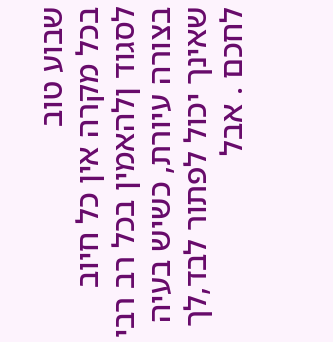שבוע טוב
בכל מקרה אין כל חיוב לסגוד ןלהאמין בכל רב רבי בצורה עיורת, כשיש בעיה שאינך יכול לפתור לבד,לך לחכם . אבל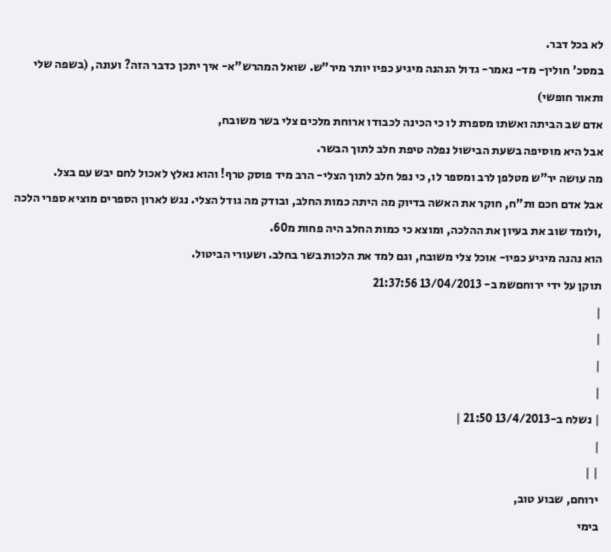לא בכל דבר.
במסכ' חולין- מד- נאמר- גדול הנהנה מיגיע כפיו יותר מיר"ש. שואל המהרש"א- איך יתכן כדבר הזה? ועונה, (בשפה שלי ותאור חופשי)
אדם שב הביתה ואשתו מספרת לו כי הכינה לכבודו ארוחת מלכים צלי בשר משובח,
אבל היא מוסיפה בשעת הבישול נפלה טיפת חלב לתוך הבשר.
מה עושה יר"ש מטלפן לרב ומספר לו, כי נפל חלב לתוך הצלי- הרב מיד פוסק טרף! והוא נאלץ לאכול לחם יבש עם בצל.
אבל אדם חכם ות"ח, חוקר את האשה בדיוק מה היתה כמות החלב, ובודק מה גודל הצלי. נגש לארון הספרים מוציא ספרי הלכה ,ולומד שוב את בעיון את ההלכה, ומוצא כי כמות החלב היה פחות מ60.
הוא נהנה מיגיע כפיו- אוכל צלי משובח, וגם למד את הלכות בשר בחלב. ושעורי הביטול.
תוקן על ידי ירוחםשמ ב- 13/04/2013 21:37:56
|
|
|
|
| נשלח ב-13/4/2013 21:50 |
|
| |
ירוחם, שבוע טוב,
בימי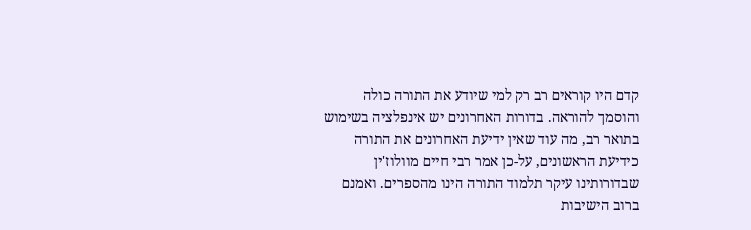קדם היו קוראים רב רק למי שיודע את התורה כולה והוסמך להוראה. בדורות האחרונים יש אינפלציה בשימוש בתואר רב, מה עוד שאין ידיעת האחרונים את התורה כידיעת הראשונים, על-כן אמר רבי חיים מוולוז'ין שבדורותינו עיקר תלמוד התורה הינו מהספרים. ואמנם ברוב הישיבות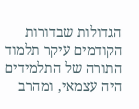הגדולות שבדורות הקודמים עיקר תלמוד התורה של התלמידים היה עצמאי, ומהרב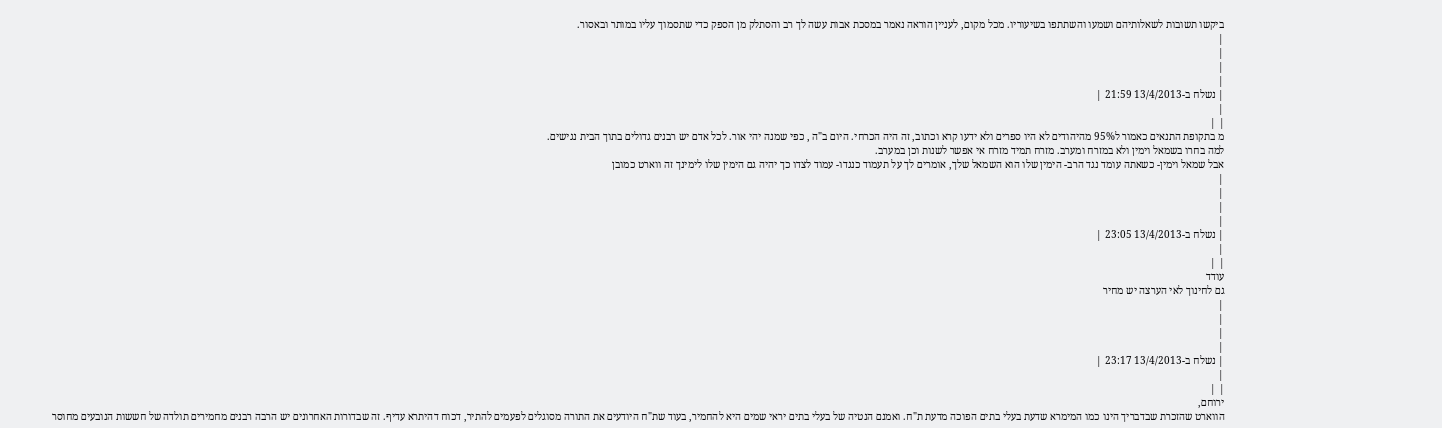ביקשו תשובות לשאלותיהם ושמעו והשתתפו בשיעוריו. מכל מקום, לעניין הוראה נאמר במסכת אבות עשה לך רב והסתלק מן הספק כדי שתסמוך עליו במותר ובאסור.
|
|
|
|
| נשלח ב-13/4/2013 21:59 |
|
| |
מ בתקופת התנאים כאמור ל95% מהיהודים לא היו ספרים ולא ידעו קרא וכתוב, זה היה הכרחי. היום ב"ה , כפי שמנה יהי אור. לכל אדם יש רבנים גדולים בתוך הבית נגישים.
למה בחרו בשמאל וימין ולא במזרח ומערב. מזרח תמיד מזרח אי אפשר לשנות וכן במערב.
אבל שמאל וימין- כשאתה עומד נגד הרב- הימין שלו הוא השמאל שלך, אומרים לך על תעמוד כנגדו- עמוד לצדו כך יהיה גם הימין שלו לימינך זה ווארט כמובן
|
|
|
|
| נשלח ב-13/4/2013 23:05 |
|
| |
עודד
גם לחינוך לאי הערצה יש מחיר
|
|
|
|
| נשלח ב-13/4/2013 23:17 |
|
| |
ירוחם,
הווארט שהזכרת שבדבריך הינו כמו המימרא שדעת בעלי בתים הפוכה מדעת ת"ח. ואמנם הנטיה של בעלי בתים יראי שמים היא להחמיר, בעוד שת"ח היודעים את התורה מסוגלים לפעמים להתיר, דכוח דהיתרא עדיף. זה שבדורות האחרונים יש הרבה רבנים מחמירים תולדה של חששות הנובעים מחוסר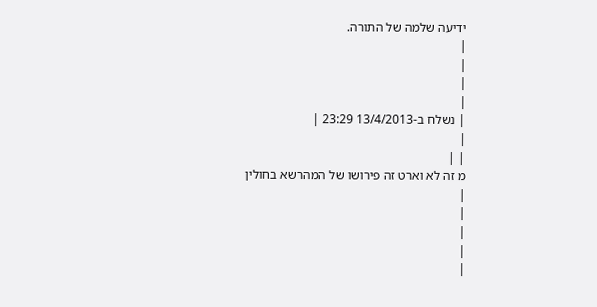ידיעה שלמה של התורה.
|
|
|
|
| נשלח ב-13/4/2013 23:29 |
|
| |
מ זה לא וארט זה פירושו של המהרשא בחולין
|
|
|
|
|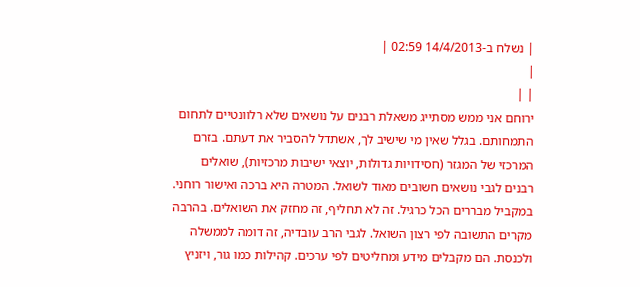| נשלח ב-14/4/2013 02:59 |
|
| |
ירוחם אני ממש מסתייג משאלת רבנים על נושאים שלא רלוונטיים לתחום התמחותם. בגלל שאין מי שישיב לך, אשתדל להסביר את דעתם. בזרם המרכזי של המגזר (חסידויות גדולות, יוצאי ישיבות מרכזיות), שואלים רבנים לגבי נושאים חשובים מאוד לשואל. המטרה היא ברכה ואישור רוחני. במקביל מבררים הכל כרגיל. זה לא תחליף, זה מחזק את השואלים. בהרבה מקרים התשובה לפי רצון השואל. לגבי הרב עובדיה, זה דומה לממשלה ולכנסת. הם מקבלים מידע ומחליטים לפי ערכים. קהילות כמו גור, ויזניץ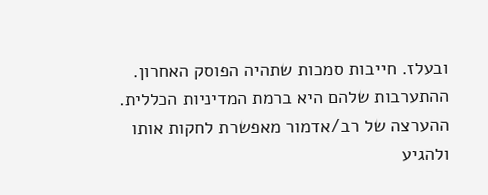ובעלז. חייבות סמכות שתהיה הפוסק האחרון. ההתערבות שלהם היא ברמת המדיניות הכללית. ההערצה של רב/אדמור מאפשרת לחקות אותו ולהגיע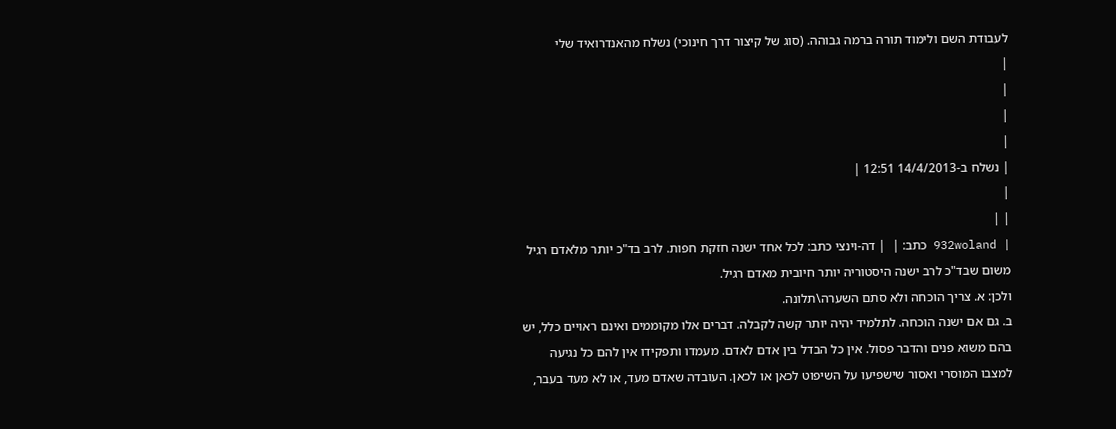לעבודת השם ולימוד תורה ברמה גבוהה. (סוג של קיצור דרך חינוכי) נשלח מהאנדרואיד שלי
|
|
|
|
| נשלח ב-14/4/2013 12:51 |
|
| |
| 932woland כתב: |  | דה-וינצי כתב: לכל אחד ישנה חזקת חפות. לרב בד"כ יותר מלאדם רגיל משום שבד"כ לרב ישנה היסטוריה יותר חיובית מאדם רגיל.
ולכן: א. צריך הוכחה ולא סתם השערה\תלונה.
ב. גם אם ישנה הוכחה. לתלמיד יהיה יותר קשה לקבלה. דברים אלו מקוממים ואינם ראויים כלל, יש בהם משוא פנים והדבר פסול. אין כל הבדל בין אדם לאדם. מעמדו ותפקידו אין להם כל נגיעה למצבו המוסרי ואסור שישפיעו על השיפוט לכאן או לכאן. העובדה שאדם מעד, או לא מעד בעבר,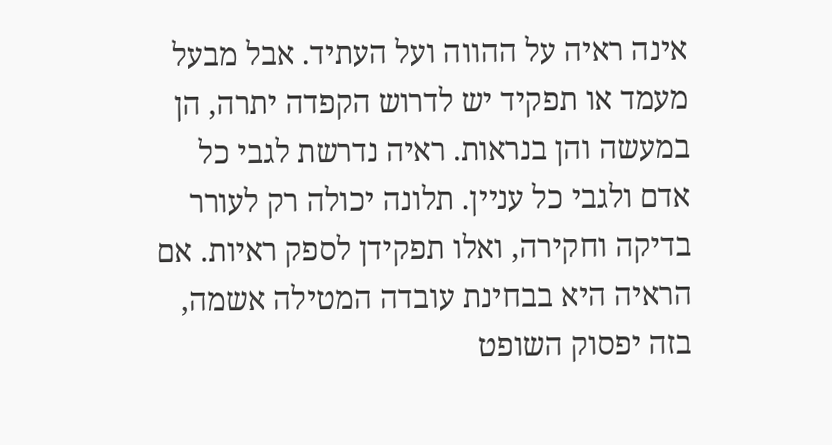אינה ראיה על ההווה ועל העתיד. אבל מבעל מעמד או תפקיד יש לדרוש הקפדה יתרה, הן במעשה והן בנראות. ראיה נדרשת לגבי כל אדם ולגבי כל עניין. תלונה יכולה רק לעורר בדיקה וחקירה, ואלו תפקידן לספק ראיות. אם הראיה היא בבחינת עובדה המטילה אשמה, בזה יפסוק השופט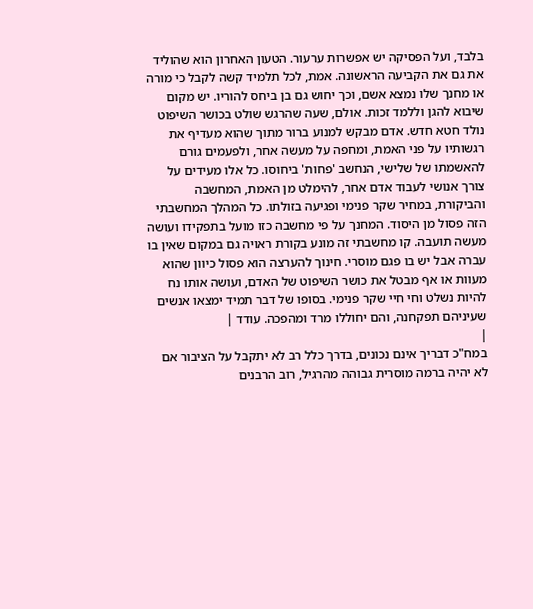בלבד, ועל הפסיקה יש אפשרות ערעור. הטעון האחרון הוא שהוליד את גם את הקביעה הראשונה. אמת, לכל תלמיד קשה לקבל כי מורה או מחנך שלו נמצא אשם, וכך יחוש גם בן ביחס להוריו. יש מקום שיבוא להגן וללמד זכות. אולם, שעה שהרגש שולט בכושר השיפוט נולד חטא חדש. אדם מבקש למנוע ברור מתוך שהוא מעדיף את רגשותיו על פני האמת, ומחפה על מעשה אחר, ולפעמים גורם להאשמתו של שלישי, הנחשב 'פחות' ביחוסו. כל אלו מעידים על צורך אנושי לעבוד אדם אחר, להימלט מן האמת, המחשבה והביקורת, במחיר שקר פנימי ופגיעה בזולתו. כל המהלך המחשבתי הזה פסול מן היסוד. המחנך על פי מחשבה כזו מועל בתפקידו ועושה מעשה תועבה. קו מחשבתי זה מונע בקורת ראויה גם במקום שאין בו עברה אבל יש בו פגם מוסרי. חינוך להערצה הוא פסול כיוון שהוא מעוות או אף מבטל את כושר השיפוט של האדם, ועושה אותו נח להיות נשלט וחי חיי שקר פנימי. בסופו של דבר תמיד ימצאו אנשים שעיניהם תפקחנה, והם יחוללו מרד ומהפכה. עודד |
|
במח"כ דבריך אינם נכונים, בדרך כלל רב לא יתקבל על הציבור אם לא יהיה ברמה מוסרית גבוהה מהרגיל, רוב הרבנים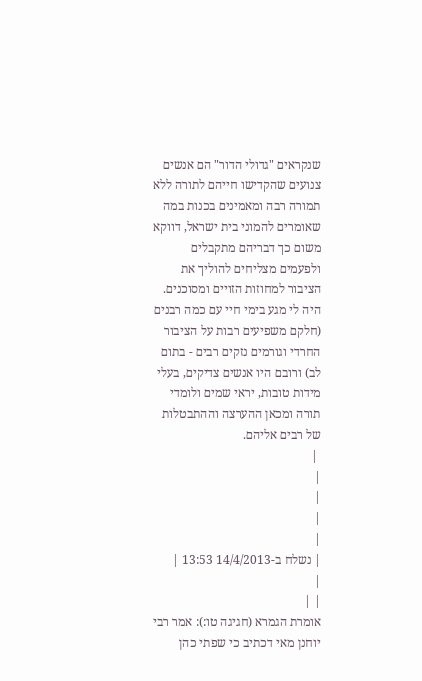שנקראים "גדולי הדור" הם אנשים צנועים שהקדישו חייהם לתורה ללא תמורה רבה ומאמינים בכנות במה שאומרים להמוני בית ישראל, דווקא משום כך דבריהם מתקבלים ולפעמים מצליחים להוליך את הציבור למחוזות הזויים ומסוכנים. היה לי מגע בימי חיי עם כמה רבנים (חלקם משפיעים רבות על הציבור החרדי וגורמים נזקים רבים - בתום לב) ורובם היו אנשים צדיקים, בעלי מידות טובות, יראי שמים ולומדי תורה ומכאן ההערצה וההתבטלות של רבים אליהם.
 |
|
|
|
|
| נשלח ב-14/4/2013 13:53 |
|
| |
אומרת הגמרא (חגיגה טו:): אמר רבי יוחנן מאי דכתיב כי שפתי כהן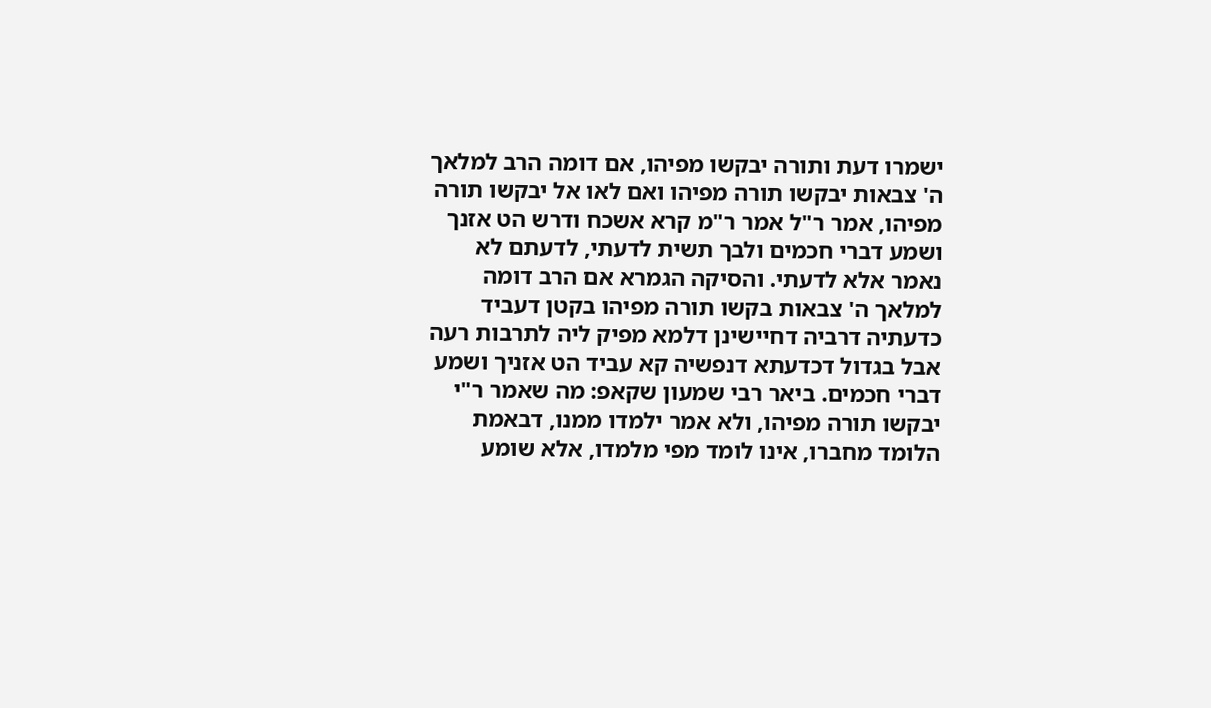ישמרו דעת ותורה יבקשו מפיהו, אם דומה הרב למלאך ה' צבאות יבקשו תורה מפיהו ואם לאו אל יבקשו תורה מפיהו, אמר ר"ל אמר ר"מ קרא אשכח ודרש הט אזנך ושמע דברי חכמים ולבך תשית לדעתי, לדעתם לא נאמר אלא לדעתי. והסיקה הגמרא אם הרב דומה למלאך ה' צבאות בקשו תורה מפיהו בקטן דעביד כדעתיה דרביה דחיישינן דלמא מפיק ליה לתרבות רעה אבל בגדול דכדעתא דנפשיה קא עביד הט אזניך ושמע דברי חכמים. ביאר רבי שמעון שקאפ: מה שאמר ר"י יבקשו תורה מפיהו, ולא אמר ילמדו ממנו, דבאמת הלומד מחברו, אינו לומד מפי מלמדו, אלא שומע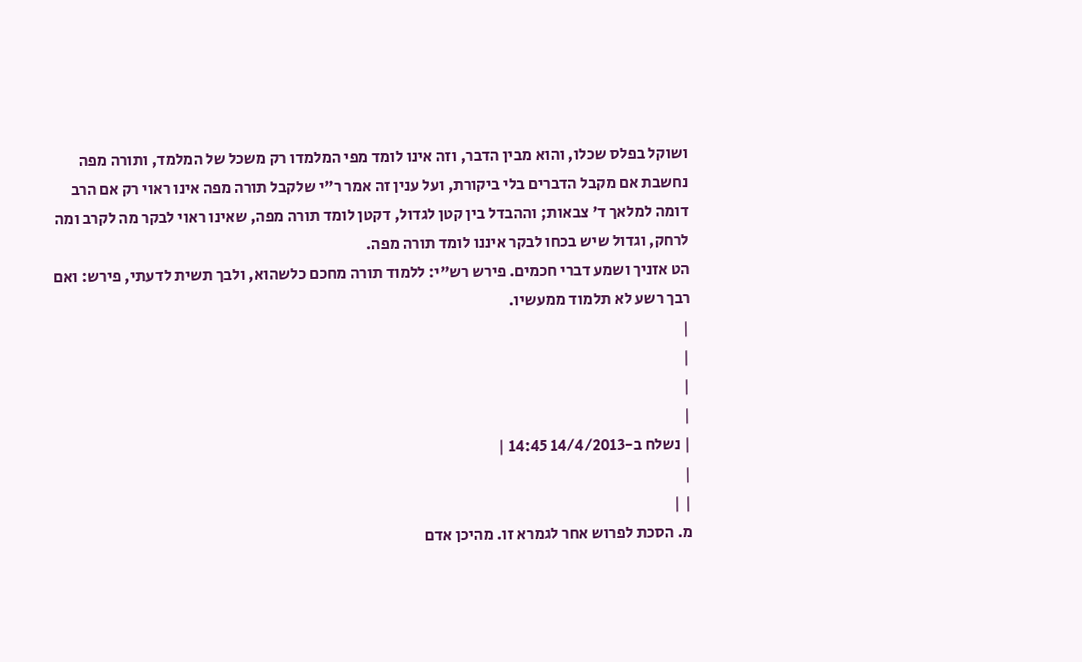ושוקל בפלס שכלו, והוא מבין הדבר, וזה אינו לומד מפי המלמדו רק משכל של המלמד, ותורה מפה נחשבת אם מקבל הדברים בלי ביקורת, ועל ענין זה אמר ר"י שלקבל תורה מפה אינו ראוי רק אם הרב דומה למלאך ד' צבאות; וההבדל בין קטן לגדול, דקטן לומד תורה מפה, שאינו ראוי לבקר מה לקרב ומה לרחק, וגדול שיש בכחו לבקר איננו לומד תורה מפה.
הט אזניך ושמע דברי חכמים. פירש רש"י: ללמוד תורה מחכם כלשהוא, ולבך תשית לדעתי, פירש: ואם רבך רשע לא תלמוד ממעשיו.
|
|
|
|
| נשלח ב-14/4/2013 14:45 |
|
| |
מ. הסכת לפרוש אחר לגמרא זו. מהיכן אדם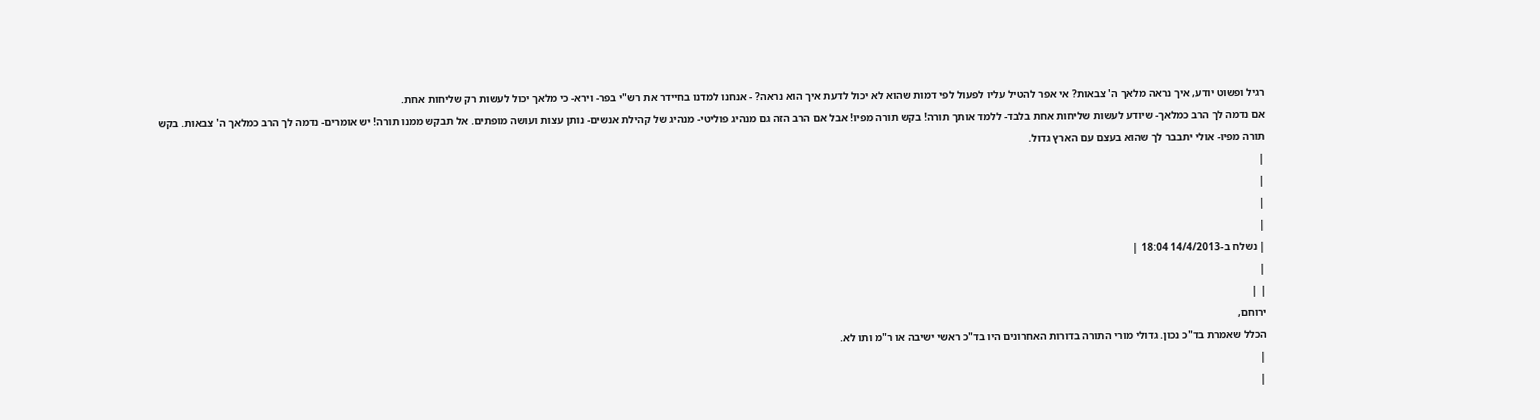רגיל ופשוט יודע, איך נראה מלאך ה' צבאות? אי אפר להטיל עליו לפעול לפי דמות שהוא לא יכול לדעת איך הוא נראה? - אנחנו למדנו בחיידר את רש"י בפר- וירא- כי מלאך יכול לעשות רק שליחות אחת.
אם נדמה לך הרב כמלאך- שיודע לעשות שליחות אחת בלבד- ללמד אותך תורה! בקש תורה מפיו! אבל אם הרב הזה גם מנהיג פוליטי- מנהיג של קהילת אנשים- נותן עצות ועושה מופתים. אל תבקש ממנו תורה! יש אומרים- נדמה לך הרב כמלאך ה' צבאות. בקש תורה מפיו- אולי יתבבר לך שהוא בעצם עם הארץ גדול.
|
|
|
|
| נשלח ב-14/4/2013 18:04 |
|
| |
ירוחם,
הכלל שאמרת בד"כ נכון. גדולי מורי התורה בדורות האחרונים היו בד"כ ראשי ישיבה או ר"מ ותו לא.
|
|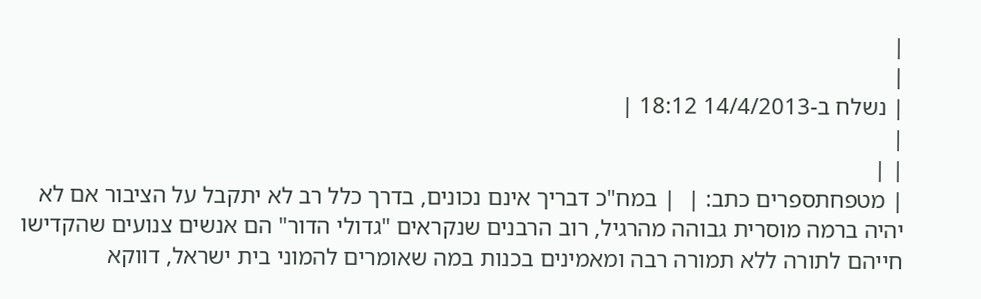|
|
| נשלח ב-14/4/2013 18:12 |
|
| |
| מטפחתספרים כתב: |  | במח"כ דבריך אינם נכונים, בדרך כלל רב לא יתקבל על הציבור אם לא יהיה ברמה מוסרית גבוהה מהרגיל, רוב הרבנים שנקראים "גדולי הדור" הם אנשים צנועים שהקדישו חייהם לתורה ללא תמורה רבה ומאמינים בכנות במה שאומרים להמוני בית ישראל, דווקא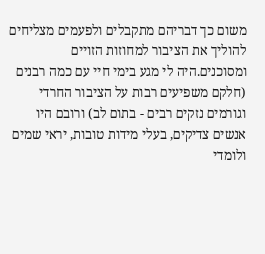משום כך דבריהם מתקבלים ולפעמים מצליחים להוליך את הציבור למחוזות הזויים ומסוכנים.היה לי מגע בימי חיי עם כמה רבנים (חלקם משפיעים רבות על הציבור החרדי וגורמים נזקים רבים - בתום לב) ורובם היו אנשים צדיקים, בעלי מידות טובות, יראי שמים ולומדי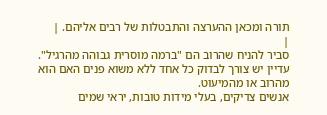תורה ומכאן ההערצה והתבטלות של רבים אליהם. |
|
סביר להניח שהרוב הם "ברמה מוסרית גבוהה מהרגיל". עדיין יש צורך לבדוק כל אחד ללא משוא פנים האם הוא מהרוב או מהמיעוט.
אנשים צדיקים, בעלי מידות טובות, יראי שמים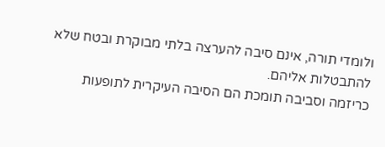ולומדי תורה, אינם סיבה להערצה בלתי מבוקרת ובטח שלא להתבטלות אליהם.
כריזמה וסביבה תומכת הם הסיבה העיקרית לתופעות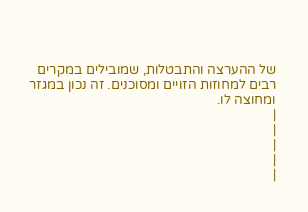של ההערצה והתבטלות, שמובילים במקרים רבים למחוזות הזויים ומסוכנים. זה נכון במגזר ומחוצה לו.
|
|
|
|
|